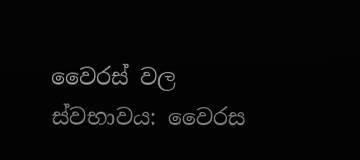වෛරස් වල ස්වභාවය: වෛරස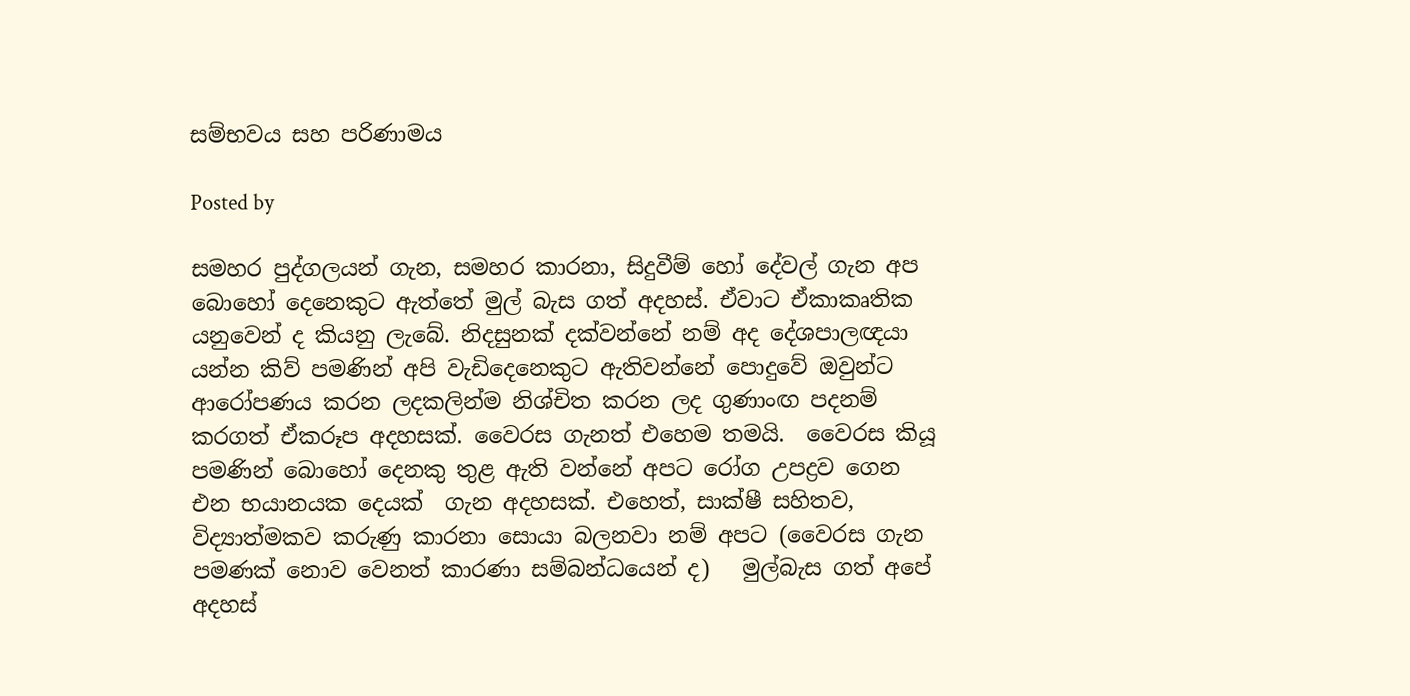සම්භවය සහ පරිණාමය

Posted by

සමහර පුද්ගලයන් ගැන, සමහර කාරනා, සිදුවීම් හෝ දේවල් ගැන අප බොහෝ දෙනෙකුට ඇත්තේ මුල් බැස ගත් අදහස්. ඒවාට ඒකාකෘතික  යනුවෙන් ද කියනු ලැබේ. නිදසුනක් දක්වන්නේ නම් අද දේශපාලඥයා යන්න කිව් පමණින් අපි වැඩිදෙනෙකුට ඇතිවන්නේ පොදුවේ ඔවුන්ට ආරෝපණය කරන ලදකලින්ම නිශ්චිත කරන ලද ගුණාංඟ පදනම් කරගත් ඒකරූප අදහසක්. වෛරස ගැනත් එහෙම තමයි.  වෛරස කියූ පමණින් බොහෝ දෙනකු තුළ ඇති වන්නේ අපට රෝග උපද්‍රව ගෙන එන භයානයක දෙයක්  ගැන අදහසක්. එහෙත්, සාක්ෂී සහිතව, විද්‍යාත්මකව කරුණු කාරනා සොයා බලනවා නම් අපට (වෛරස ගැන පමණක් නොව වෙනත් කාරණා සම්බන්ධයෙන් ද)   මුල්බැස ගත් අපේ අදහස්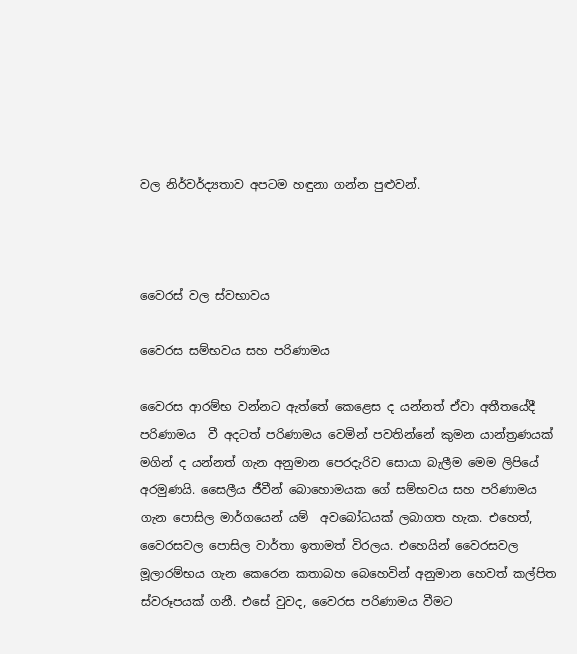වල නිර්වර්ද්‍යතාව අපටම හඳුනා ගන්න පුළුවන්.



වෛරස් වල ස්වභාවය

වෛරස සම්භවය සහ පරිණාමය

වෛරස ආරම්භ වන්නට ඇත්තේ කෙළෙස ද යන්නත් ඒවා අතීතයේදී පරිණාමය  වී අදටත් පරිණාමය වෙමින් පවතින්නේ කුමන යාන්ත්‍රණයක් මගින් ද යන්නත් ගැන අනුමාන පෙරදැරිව සොයා බැලීම මෙම ලිපියේ අරමුණයි. සෛලීය ජීවීන් බොහොමයක ගේ සම්භවය සහ පරිණාමය ගැන පොසිල මාර්ගයෙන් යම්  අවබෝධයක් ලබාගත හැක. එහෙත්, වෛරසවල පොසිල වාර්තා ඉතාමත් විරලය. එහෙයින් වෛරසවල මූලාරම්භය ගැන කෙරෙන කතාබහ බෙහෙවින් අනුමාන හෙවත් කල්පිත ස්වරූපයක් ගනී. එසේ වුවද, වෛරස පරිණාමය වීමට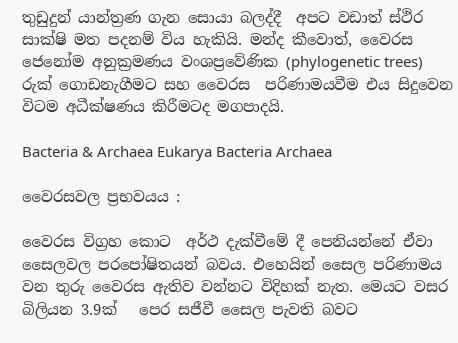තුඩුදුන් යාන්ත්‍රණ ගැන සොයා බලද්දී  අපට වඩාත් ස්ථිර සාක්ෂි මත පදනම් විය හැකියි. මන්ද කීවොත්, වෛරස ජෙනෝම අනුක්‍රමණය වංශප්‍රවේණික (phylogenetic trees) රුක් ගොඩනැගීමට සහ වෛරස  පරිණාමයවීම එය සිදුවෙන විටම අධීක්ෂණය කිරීමටද මගපාදයි.

Bacteria & Archaea Eukarya Bacteria Archaea

වෛරසවල ප්‍රභවයය :

වෛරස විග්‍රහ කොට  අර්ථ දැක්වීමේ දී පෙනියන්නේ ඒවා සෛලවල පරපෝෂිතයන් බවය. එහෙයින් සෛල පරිණාමය වන තුරු වෛරස ඇතිව වන්නට විදිහක් නැත. මෙයට වසර බිලියන 3.9ක්   පෙර සජීවී සෛල පැවති බවට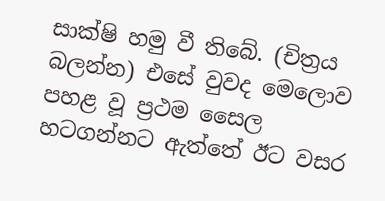සාක්ෂි හමු වී තිබේ. (චිත්‍රය බලන්න) එසේ වුවද මෙලොව පහළ වූ ප්‍රථම සෛල  හටගන්නට ඇත්තේ ඊට වසර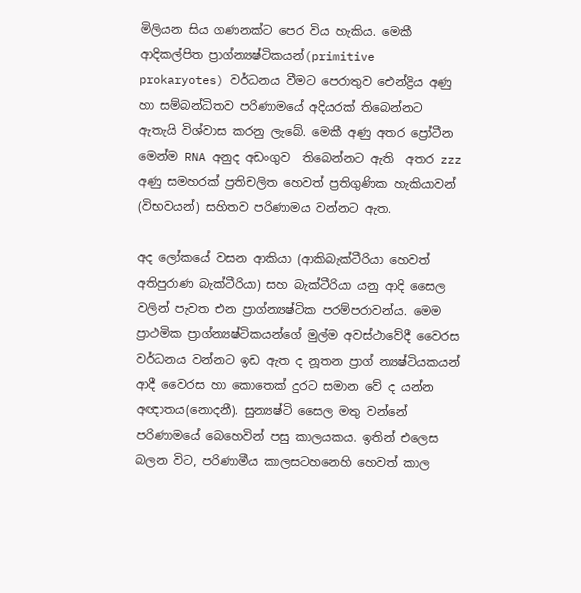මිලියන සිය ගණනක්ට පෙර විය හැකිය. මෙකී ආදිකල්පිත ප්‍රාග්න්‍යෂ්ටිකයන්(primitive prokaryotes) වර්ධනය වීමට පෙරාතුව ඓන්ද්‍රිය අණු හා සම්බන්ධිතව පරිණාමයේ අදියරක් තිබෙන්නට ඇතැයි විශ්වාස කරනු ලැබේ. මෙකී අණු අතර ප්‍රෝටීන මෙන්ම RNA අනුද අඩංගුව  තිබෙන්නට ඇති  අතර zzz අණු සමහරක් ප්‍රතිචලිත හෙවත් ප්‍රතිගුණික හැකියාවන් (විභවයන්) සහිතව පරිණාමය වන්නට ඇත.

අද ලෝකයේ වසන ආකියා (ආකිබැක්ටීරියා හෙවත් අතිපුරාණ බැක්ටීරියා) සහ බැක්ටීරියා යනු ආදි සෛල වලින් පැවත එන ප්‍රාග්න්‍යෂ්ටික පරම්පරාවන්ය. මෙම ප්‍රාථමික ප්‍රාග්න්‍යෂ්ටිකයන්ගේ මුල්ම අවස්ථාවේදී වෛරස වර්ධනය වන්නට ඉඩ ඇත ද නූතන ප්‍රාග් න්‍යෂ්ටියකයන්   ආදී වෛරස හා කොතෙක් දුරට සමාන වේ ද යන්න අඥාතය(නොදනී). සුන්‍යෂ්ටි සෛල මතු වන්නේ පරිණාමයේ බෙහෙවින් පසු කාලයකය. ඉතින් එලෙස බලන විට, පරිණාමීය කාලසටහනෙහි හෙවත් කාල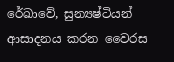රේඛාවේ, සුන්‍යෂ්ටියන් ආසාදනය කරන වෛරස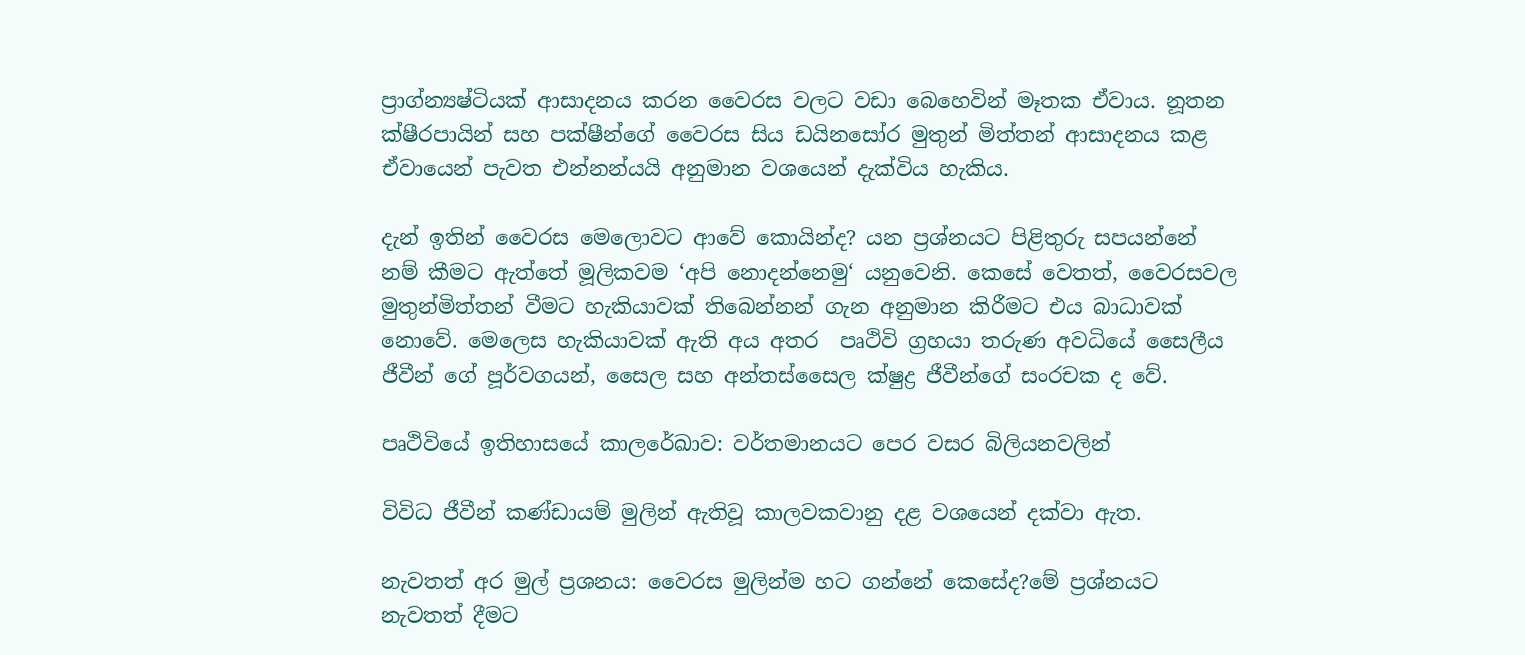ප්‍රාග්න්‍යෂ්ටියක් ආසාදනය කරන වෛරස වලට වඩා බෙහෙවින් මෑතක ඒවාය. නූතන ක්ෂීරපායින් සහ පක්ෂීන්ගේ වෛරස සිය ඩයිනසෝර මුතුන් මිත්තන් ආසාදනය කළ ඒවායෙන් පැවත එන්නන්යයි අනුමාන වශයෙන් දැක්විය හැකිය.

දැන් ඉතින් වෛරස මෙලොවට ආවේ කොයින්ද? යන ප්‍රශ්නයට පිළිතුරු සපයන්නේ නම් කීමට ඇත්තේ මූලිකවම ‘අපි නොදන්නෙමු‘ යනුවෙනි. කෙසේ වෙතත්, වෛරසවල මුතුන්මිත්තන් වීමට හැකියාවක් තිබෙන්නන් ගැන අනුමාන කිරීමට එය බාධාවක් නොවේ. මෙලෙස හැකියාවක් ඇති අය අතර  පෘථිවි ග්‍රහයා තරුණ අවධියේ සෛලීය ජීවීන් ගේ පූර්වගයන්, සෛල සහ අන්තස්සෛල ක්ෂුද්‍ර ජීවීන්ගේ සංරචක ද වේ.

පෘථිවියේ ඉතිහාසයේ කාලරේඛාව: වර්තමානයට පෙර වසර බිලියනවලින්

විවිධ ජීවීන් කණ්ඩායම් මුලින් ඇතිවූ කාලවකවානු දළ වශයෙන් දක්වා ඇත.

නැවතත් අර මුල් ප්‍රශනය: වෛරස මුලින්ම හට ගන්නේ කෙසේද?මේ ප්‍රශ්නයට නැවතත් දීමට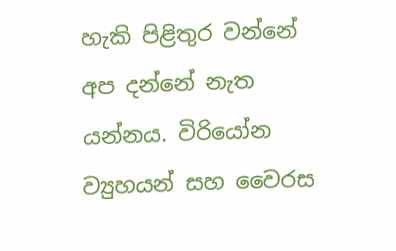හැකි පිළිතුර වන්නේ අප දන්නේ නැත යන්නය. විරියෝන ව්‍යුහයන් සහ වෛරස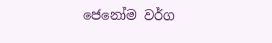ජෙනෝම වර්ග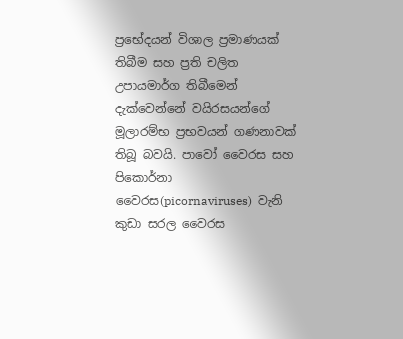ප්‍රභේදයන් විශාල ප්‍රමාණයක් තිබීම සහ ප්‍රති චලිත උපායමාර්ග තිබීමෙන් දැක්වෙන්නේ වයිරසයන්ගේ මූලාරම්භ ප්‍රභවයන් ගණනාවක් තිබූ බවයි. පාවෝ වෛරස සහ පිකොර්නා වෛරස(picornaviruses)  වැනි කුඩා සරල වෛරස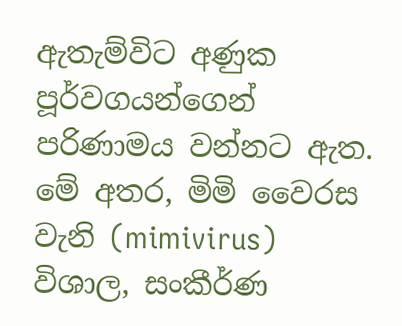ඇතැම්විට අණුක පූර්වගයන්ගෙන් පරිණාමය වන්නට ඇත. මේ අතර, මිමි වෛරස වැනි (mimivirus) විශාල, සංකීර්ණ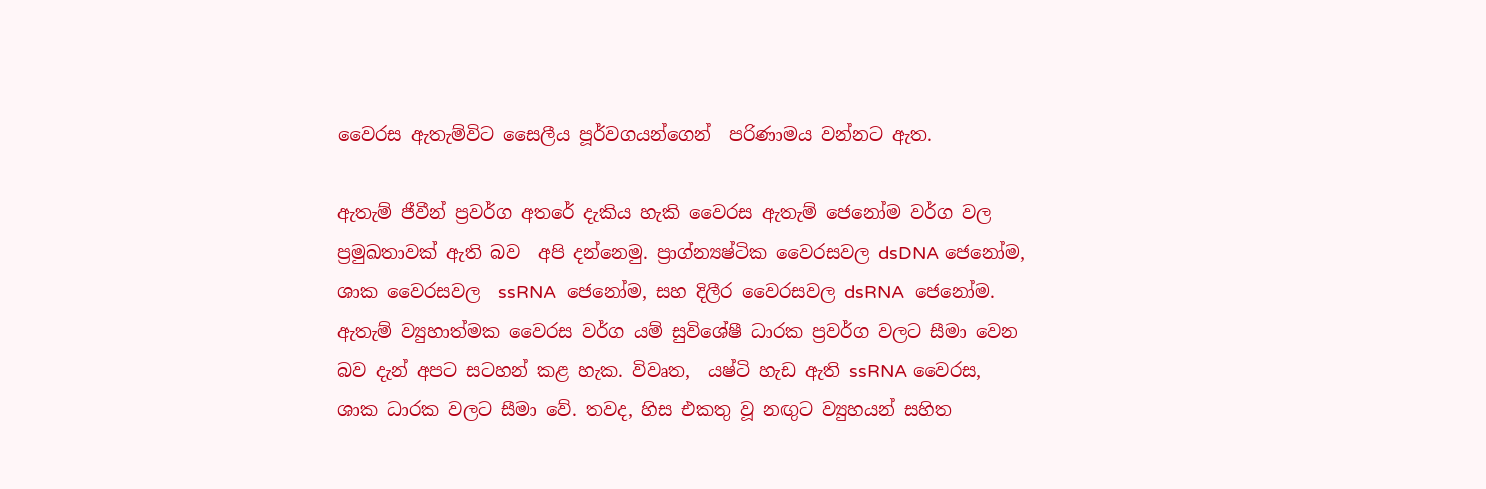වෛරස ඇතැම්විට සෛලීය පූර්වගයන්ගෙන්  පරිණාමය වන්නට ඇත.

ඇතැම් ජීවීන් ප්‍රවර්ග අතරේ දැකිය හැකි වෛරස ඇතැම් ජෙනෝම වර්ග වල ප්‍රමුඛතාවක් ඇති බව  අපි දන්නෙමු. ප්‍රාග්න්‍යෂ්ටික වෛරසවල dsDNA ජෙනෝම, ශාක වෛරසවල  ssRNA  ජෙනෝම, සහ දිලීර වෛරසවල dsRNA  ජෙනෝම.  ඇතැම් ව්‍යුහාත්මක වෛරස වර්ග යම් සුවිශේෂී ධාරක ප්‍රවර්ග වලට සීමා වෙන බව දැන් අපට සටහන් කළ හැක. විවෘත,  යෂ්ටි හැඩ ඇති ssRNA වෛරස, ශාක ධාරක වලට සීමා වේ. තවද, හිස එකතු වූ නඟුට ව්‍යුහයන් සහිත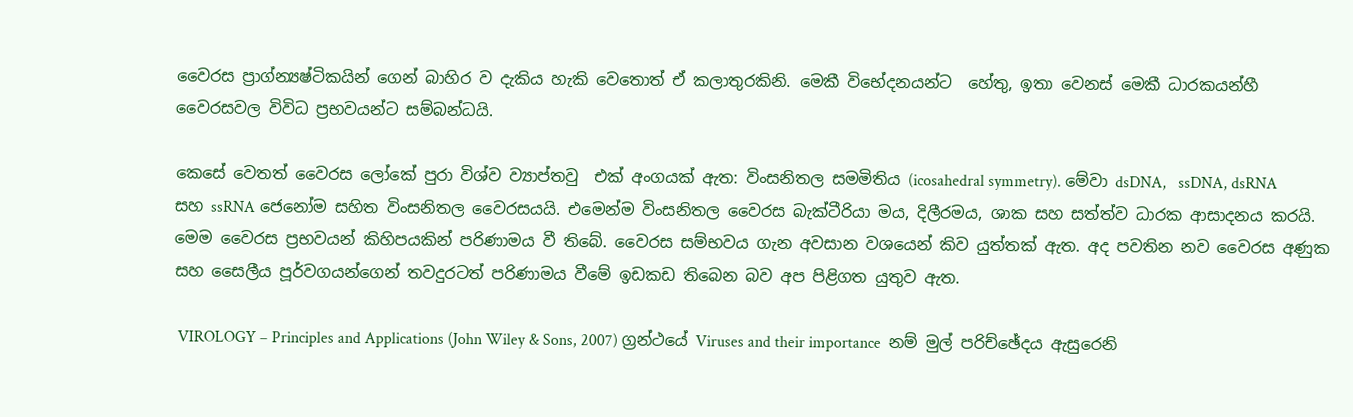වෛරස ප්‍රාග්න්‍යෂ්ටිකයින් ගෙන් බාහිර ව දැකිය හැකි වෙතොත් ඒ කලාතුරකිනි. මෙකී විභේදනයන්ට  හේතු, ඉතා වෙනස් මෙකී ධාරකයන්හී  වෛරසවල විවිධ ප්‍රභවයන්ට සම්බන්ධයි.

කෙසේ වෙතත් වෛරස ලෝකේ පුරා විශ්ව ව්‍යාප්තවු  එක් අංගයක් ඇත: විංසනිතල සමමිතිය (icosahedral symmetry). මේවා dsDNA,   ssDNA, dsRNA සහ ssRNA ජෙනෝම සහිත විංසනිතල වෛරසයයි. එමෙන්ම විංසනිතල වෛරස බැක්ටීරියා මය, දිලීරමය, ශාක සහ සත්ත්ව ධාරක ආසාදනය කරයි. මෙම වෛරස ප්‍රභවයන් කිහිපයකින් පරිණාමය වී තිබේ. වෛරස සම්භවය ගැන අවසාන වශයෙන් කිව යුත්තක් ඇත. අද පවතින නව වෛරස අණුක සහ සෛලීය පූර්වගයන්ගෙන් තවදුරටත් පරිණාමය වීමේ ඉඩකඩ තිබෙන බව අප පිළිගත යුතුව ඇත.

 VIROLOGY – Principles and Applications (John Wiley & Sons, 2007) ග්‍රන්ථයේ Viruses and their importance  නම් මුල් පරිච්ඡේදය ඇසුරෙනි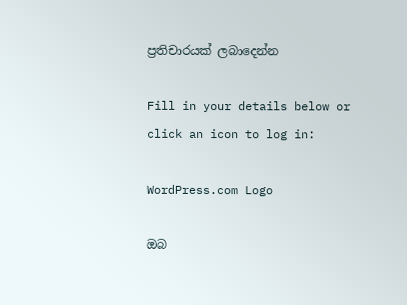ප්‍රතිචාරයක් ලබාදෙන්න

Fill in your details below or click an icon to log in:

WordPress.com Logo

ඔබ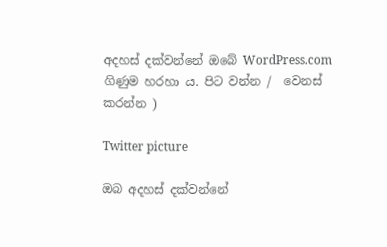අදහස් දක්වන්නේ ඔබේ WordPress.com ගිණුම හරහා ය. පිට වන්න /  වෙනස් කරන්න )

Twitter picture

ඔබ අදහස් දක්වන්නේ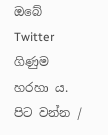ඔබේ Twitter ගිණුම හරහා ය. පිට වන්න /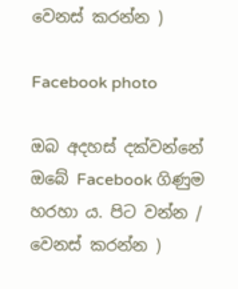වෙනස් කරන්න )

Facebook photo

ඔබ අදහස් දක්වන්නේ ඔබේ Facebook ගිණුම හරහා ය. පිට වන්න /  වෙනස් කරන්න )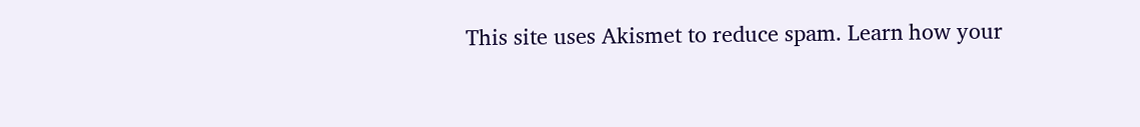This site uses Akismet to reduce spam. Learn how your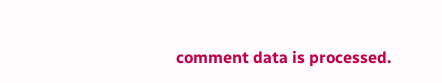comment data is processed.